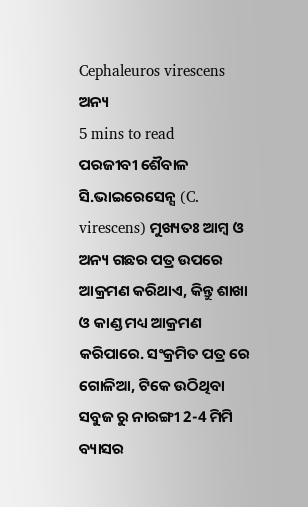Cephaleuros virescens
ଅନ୍ୟ
5 mins to read
ପରଜୀବୀ ଶୈବାଳ ସି.ଭାଇରେସେନ୍ସ (C. virescens) ମୁଖ୍ୟତଃ ଆମ୍ବ ଓ ଅନ୍ୟ ଗଛର ପତ୍ର ଉପରେ ଆକ୍ରମଣ କରିଥାଏ, କିନ୍ତୁ ଶାଖା ଓ କାଣ୍ଡ ମଧ୍ୟ ଆକ୍ରମଣ କରିପାରେ. ସଂକ୍ରମିତ ପତ୍ର ରେ ଗୋଳିଆ, ଟିକେ ଉଠିଥିବା ସବୁଜ ରୁ ନାରଙ୍ଗୀ 2-4 ମିମି ବ୍ୟାସର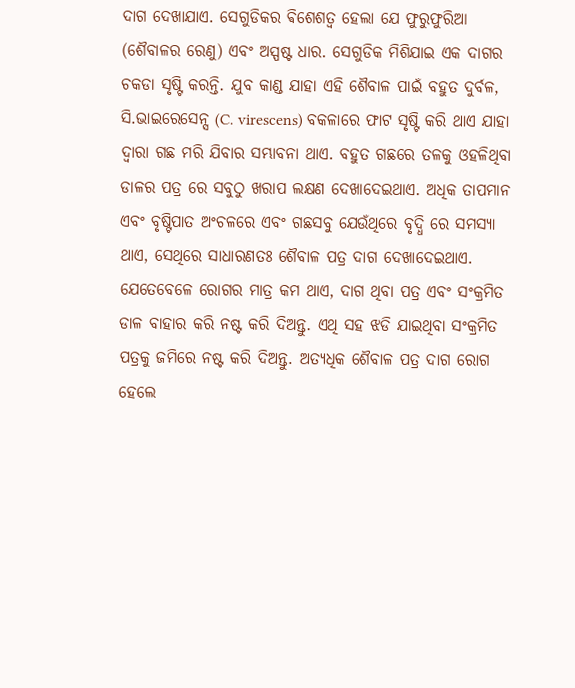ଦାଗ ଦେଖାଯାଏ. ସେଗୁଡିକର ଵିଶେଶତ୍ୱ ହେଲା ଯେ ଫୁରୁଫୁରିଆ (ଶୈବାଳର ରେଣୁ) ଏବଂ ଅସ୍ପଷ୍ଟ ଧାର. ସେଗୁଡିକ ମିଶିଯାଇ ଏକ ଦାଗର ଚକଡା ସୃଷ୍ଟି କରନ୍ତି. ଯୁବ କାଣ୍ଡ ଯାହା ଏହି ଶୈବାଳ ପାଇଁ ବହୁତ ଦୁର୍ବଳ, ସି.ଭାଇରେସେନ୍ସ (C. virescens) ବକଳାରେ ଫାଟ ସୃଷ୍ଟି କରି ଥାଏ ଯାହା ଦ୍ୱାରା ଗଛ ମରି ଯିବାର ସମ୍ଭାବନା ଥାଏ. ବହୁତ ଗଛରେ ତଳକୁ ଓହଳିଥିବା ଡାଳର ପତ୍ର ରେ ସବୁଠୁ ଖରାପ ଲକ୍ଷଣ ଦେଖାଦେଇଥାଏ. ଅଧିକ ତାପମାନ ଏବଂ ବୃଷ୍ଟିପାତ ଅଂଚଳରେ ଏବଂ ଗଛସବୁ ଯେଉଁଥିରେ ବୃଦ୍ଧି ରେ ସମସ୍ୟା ଥାଏ, ସେଥିରେ ସାଧାରଣତଃ ଶୈବାଳ ପତ୍ର ଦାଗ ଦେଖାଦେଇଥାଏ.
ଯେତେବେଳେ ରୋଗର ମାତ୍ର କମ ଥାଏ, ଦାଗ ଥିବା ପତ୍ର ଏବଂ ସଂକ୍ରମିତ ଡାଳ ବାହାର କରି ନଷ୍ଟ କରି ଦିଅନ୍ତୁ. ଏଥି ସହ ଝଡି ଯାଇଥିବା ସଂକ୍ରମିତ ପତ୍ରକୁ ଜମିରେ ନଷ୍ଟ କରି ଦିଅନ୍ତୁ. ଅତ୍ୟଧିକ ଶୈବାଳ ପତ୍ର ଦାଗ ରୋଗ ହେଲେ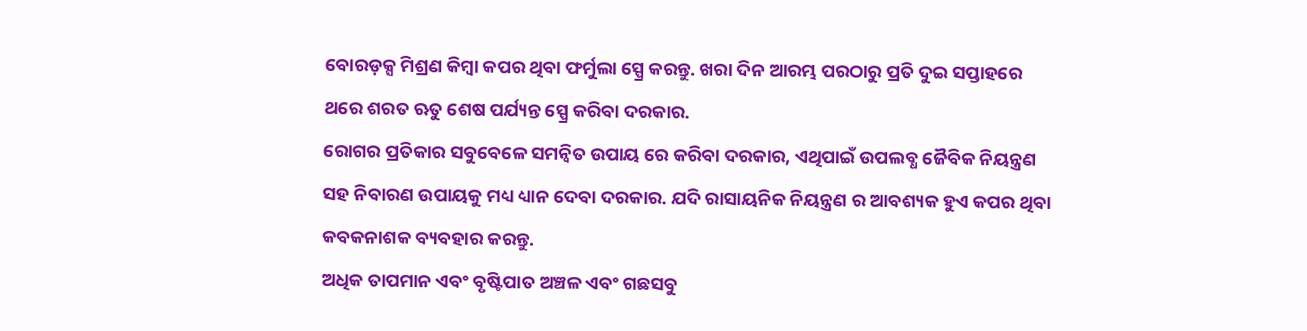ବୋରଡ଼କ୍ସ ମିଶ୍ରଣ କିମ୍ବା କପର ଥିବା ଫର୍ମୁଲା ସ୍ପ୍ରେ କରନ୍ତୁ. ଖରା ଦିନ ଆରମ୍ଭ ପରଠାରୁ ପ୍ରତି ଦୁଇ ସପ୍ତାହରେ ଥରେ ଶରତ ଋତୁ ଶେଷ ପର୍ଯ୍ୟନ୍ତ ସ୍ପ୍ରେ କରିବା ଦରକାର.
ରୋଗର ପ୍ରତିକାର ସବୁବେଳେ ସମନ୍ବିତ ଉପାୟ ରେ କରିବା ଦରକାର, ଏଥିପାଇଁ ଉପଲବ୍ଧ ଜୈବିକ ନିୟନ୍ତ୍ରଣ ସହ ନିବାରଣ ଉପାୟକୁ ମଧ୍ୟ ଧ୍ୟାନ ଦେବା ଦରକାର. ଯଦି ରାସାୟନିକ ନିୟନ୍ତ୍ରଣ ର ଆବଶ୍ୟକ ହୁଏ କପର ଥିବା କବକନାଶକ ବ୍ୟବହାର କରନ୍ତୁ.
ଅଧିକ ତାପମାନ ଏବଂ ବୃଷ୍ଟିପାତ ଅଞ୍ଚଳ ଏବଂ ଗଛସବୁ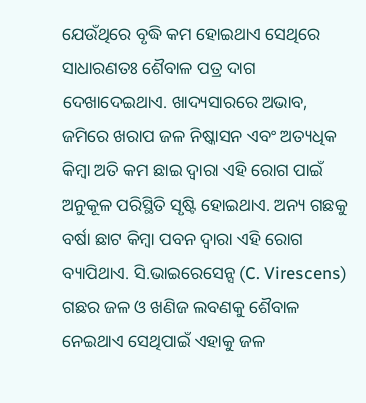ଯେଉଁଥିରେ ବୃଦ୍ଧି କମ ହୋଇଥାଏ ସେଥିରେ ସାଧାରଣତଃ ଶୈବାଳ ପତ୍ର ଦାଗ ଦେଖାଦେଇଥାଏ. ଖାଦ୍ୟସାରରେ ଅଭାବ, ଜମିରେ ଖରାପ ଜଳ ନିଷ୍କାସନ ଏବଂ ଅତ୍ୟଧିକ କିମ୍ବା ଅତି କମ ଛାଇ ଦ୍ୱାରା ଏହି ରୋଗ ପାଇଁ ଅନୁକୂଳ ପରିସ୍ଥିତି ସୃଷ୍ଟି ହୋଇଥାଏ. ଅନ୍ୟ ଗଛକୁ ବର୍ଷା ଛାଟ କିମ୍ବା ପବନ ଦ୍ୱାରା ଏହି ରୋଗ ବ୍ୟାପିଥାଏ. ସି.ଭାଇରେସେନ୍ସ (C. Virescens) ଗଛର ଜଳ ଓ ଖଣିଜ ଲବଣକୁ ଶୈବାଳ ନେଇଥାଏ ସେଥିପାଇଁ ଏହାକୁ ଜଳ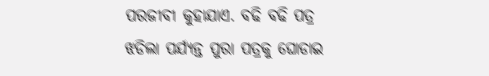ପରଜୀବୀ କୁହାଯାଏ. ବଢି ବଢି ପତ୍ର ଝଡିଲା ପର୍ଯ୍ୟନ୍ତ ପୁରା ପତ୍ରକୁ ଘୋଡାଇ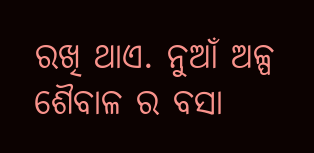ରଖି ଥାଏ. ନୁଆଁ ଅଳ୍ପ ଶୈବାଳ ର ବସା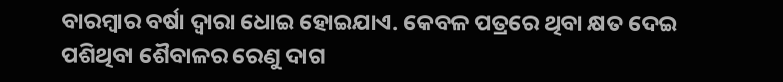ବାରମ୍ବାର ବର୍ଷା ଦ୍ୱାରା ଧୋଇ ହୋଇଯାଏ. କେବଳ ପତ୍ରରେ ଥିବା କ୍ଷତ ଦେଇ ପଶିଥିବା ଶୈବାଳର ରେଣୁ ଦାଗ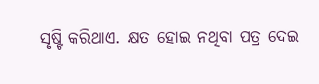ସୃଷ୍ଟି କରିଥାଏ. କ୍ଷତ ହୋଇ ନଥିବା ପତ୍ର ଦେଇ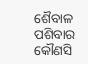ଶୈବାଳ ପଶିବାର କୌଣସି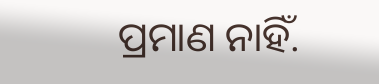ପ୍ରମାଣ ନାହିଁ.